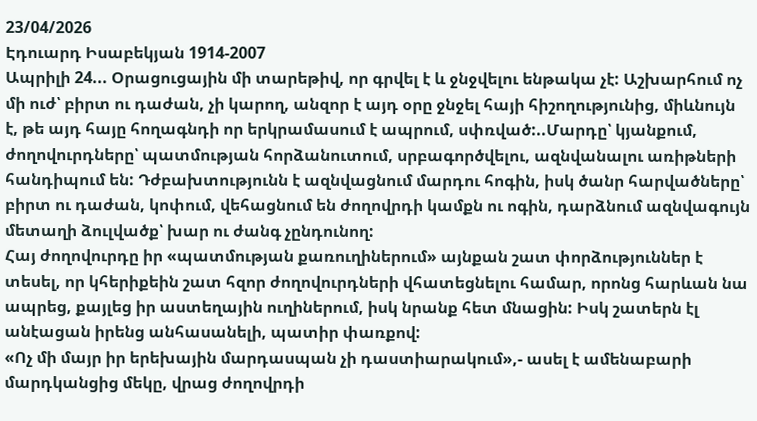23/04/2026
Էդուարդ Իսաբեկյան 1914-2007
Ապրիլի 24... Օրացուցային մի տարեթիվ, որ գրվել է և ջնջվելու ենթակա չէ: Աշխարհում ոչ մի ուժ՝ բիրտ ու դաժան, չի կարող, անզոր է այդ օրը ջնջել հայի հիշողությունից, միևնույն է, թե այդ հայը հողագնդի որ երկրամասում է ապրում, սփռված:..Մարդը՝ կյանքում, ժողովուրդները՝ պատմության հորձանուտում, սրբագործվելու, ազնվանալու առիթների հանդիպում են: Դժբախտությունն է ազնվացնում մարդու հոգին, իսկ ծանր հարվածները՝ բիրտ ու դաժան, կոփում, վեհացնում են ժողովրդի կամքն ու ոգին, դարձնում ազնվագույն մետաղի ձուլվածք՝ խար ու ժանգ չընդունող:
Հայ ժողովուրդը իր «պատմության քառուղիներում» այնքան շատ փորձություններ է տեսել, որ կհերիքեին շատ հզոր ժողովուրդների վհատեցնելու համար, որոնց հարևան նա ապրեց, քայլեց իր աստեղային ուղիներում, իսկ նրանք հետ մնացին: Իսկ շատերն էլ անէացան իրենց անհասանելի, պատիր փառքով:
«Ոչ մի մայր իր երեխային մարդասպան չի դաստիարակում»,- ասել է ամենաբարի մարդկանցից մեկը, վրաց ժողովրդի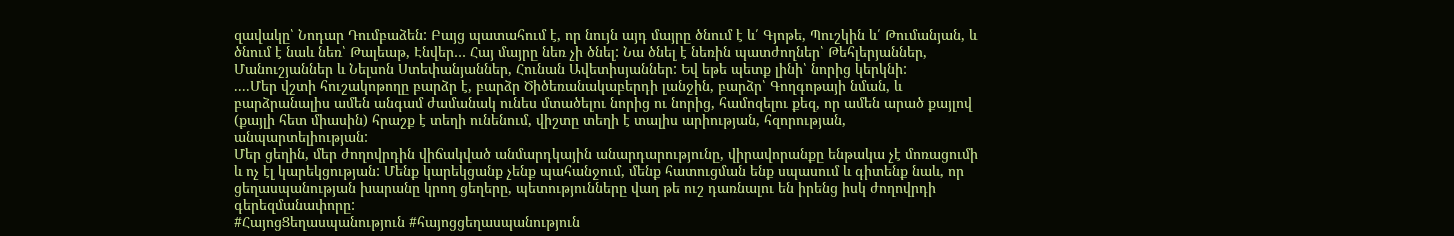զավակը՝ Նոդար Դումբաձեն: Բայց պատահում է, որ նույն այդ մայրը ծնում է և՛ Գյոթե, Պուշկին և՛ Թումանյան, և ծնում է նաև նեռ՝ Թալեաթ, Էնվեր… Հայ մայրը նեռ չի ծնել: Նա ծնել է նեռին պատժողներ՝ Թեհլերյաններ, Մանուշյաններ և Նելսոն Ստեփանյաններ, Հունան Ավետիսյաններ: Եվ եթե պետք լինի՝ նորից կերկնի:
....Մեր վշտի հուշակոթողը բարձր է, բարձր Ծիծեռանակաբերդի լանջին, բարձր՝ Գողգոթայի նման, և բարձրանալիս ամեն անգամ ժամանակ ունես մտածելու նորից ու նորից, համոզելու քեզ, որ ամեն արած քայլով (քայլի հետ միասին) հրաշք է տեղի ունենում, վիշտը տեղի է տալիս արիության, հզորության, անպարտելիության:
Մեր ցեղին, մեր ժողովրդին վիճակված անմարդկային անարդարությունը, վիրավորանքը ենթակա չէ մոռացումի և ոչ էլ կարեկցության: Մենք կարեկցանք չենք պահանջում, մենք հատուցման ենք սպասում և գիտենք նաև, որ ցեղասպանության խարանը կրող ցեղերը, պետությունները վաղ թե ուշ դառնալու են իրենց իսկ ժողովրդի գերեզմանափորը:
#ՀայոցՑեղասպանություն #հայոցցեղասպանություն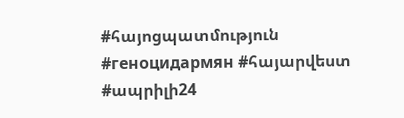#հայոցպատմություն #геноцидармян #հայարվեստ #ապրիլի24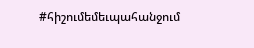#հիշումեմեւպահանջում